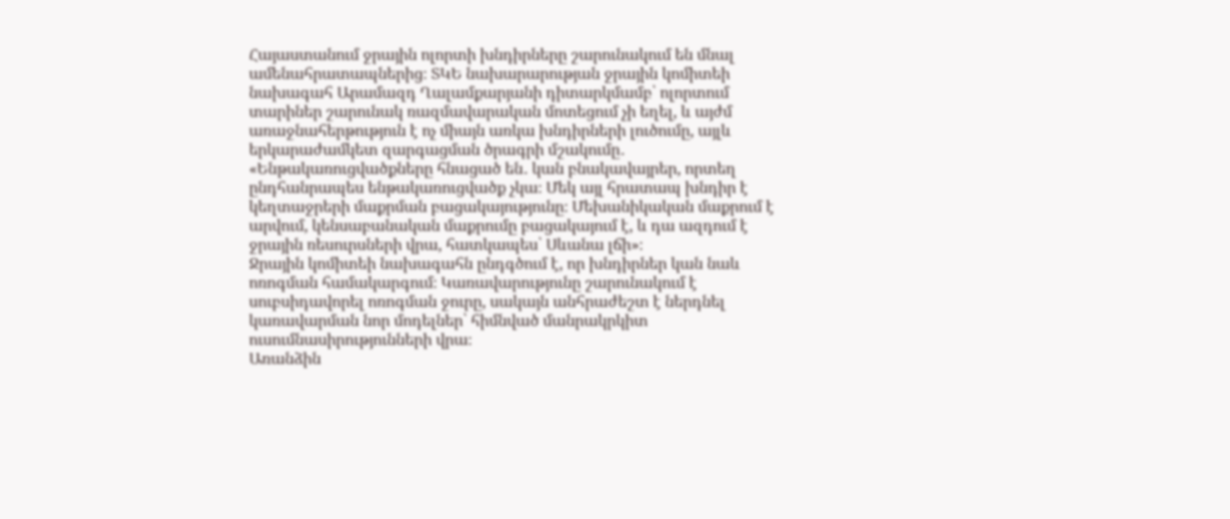Հայաստանում ջրային ոլորտի խնդիրները շարունակում են մնալ ամենահրատապներից։ ՏԿԵ նախարարության ջրային կոմիտեի նախագահ Արամազդ Ղալամքարյանի դիտարկմամբ՝ ոլորտում տարիներ շարունակ ռազմավարական մոտեցում չի եղել, և այժմ առաջնահերթություն է ոչ միայն առկա խնդիրների լուծումը, այլև երկարաժամկետ զարգացման ծրագրի մշակումը․
«Ենթակառուցվածքները հնացած են․ կան բնակավայրեր, որտեղ ընդհանրապես ենթակառուցվածք չկա։ Մեկ այլ հրատապ խնդիր է կեղտաջրերի մաքրման բացակայությունը։ Մեխանիկական մաքրում է արվում, կենսաբանական մաքրումը բացակայում է, և դա ազդում է ջրային ռեսուրսների վրա, հատկապես՝ Սևանա լճի»։
Ջրային կոմիտեի նախագահն ընդգծում է, որ խնդիրներ կան նաև ոռոգման համակարգում։ Կառավարությունը շարունակում է սուբսիդավորել ոռոգման ջուրը, սակայն անհրաժեշտ է ներդնել կառավարման նոր մոդելներ՝ հիմնված մանրակրկիտ ուսումնասիրությունների վրա։
Առանձին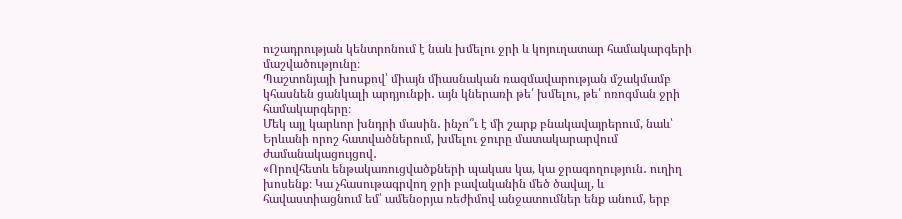ուշադրության կենտրոնում է նաև խմելու ջրի և կոյուղատար համակարգերի մաշվածությունը։
Պաշտոնյայի խոսքով՝ միայն միասնական ռազմավարության մշակմամբ կհասնեն ցանկալի արդյունքի․ այն կներառի թե՛ խմելու, թե՛ ոռոգման ջրի համակարգերը։
Մեկ այլ կարևոր խնդրի մասին․ ինչո՞ւ է մի շարք բնակավայրերում, նաև՝ Երևանի որոշ հատվածներում, խմելու ջուրը մատակարարվում ժամանակացույցով․
«Որովհետև ենթակառուցվածքների պակաս կա, կա ջրագողություն․ ուղիղ խոսենք։ Կա չհասութագրվող ջրի բավականին մեծ ծավալ, և հավաստիացնում եմ՝ ամենօրյա ռեժիմով անջատումներ ենք անում, երբ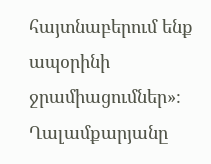հայտնաբերում ենք ապօրինի ջրամիացումներ»։
Ղալամքարյանը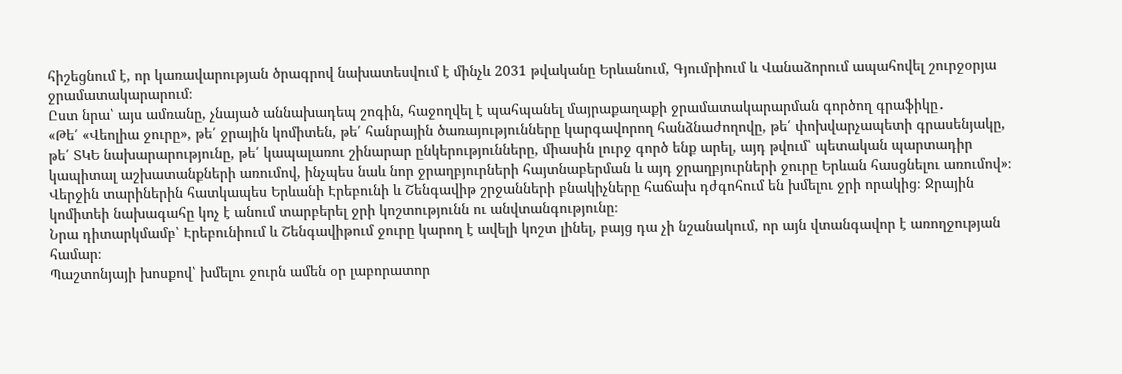հիշեցնում է, որ կառավարության ծրագրով նախատեսվում է մինչև 2031 թվականը Երևանում, Գյումրիում և Վանաձորում ապահովել շուրջօրյա ջրամատակարարում։
Ըստ նրա՝ այս ամռանը, չնայած աննախադեպ շոգին, հաջողվել է պահպանել մայրաքաղաքի ջրամատակարարման գործող գրաֆիկը․
«Թե՛ «Վեոլիա ջուրը», թե՛ ջրային կոմիտեն, թե՛ հանրային ծառայությունները կարգավորող հանձնաժողովը, թե՛ փոխվարչապետի գրասենյակը, թե՛ ՏԿԵ նախարարությունը, թե՛ կապալառու շինարար ընկերությունները, միասին լուրջ գործ ենք արել, այդ թվում՝ պետական պարտադիր կապիտալ աշխատանքների առումով, ինչպես նաև նոր ջրաղբյուրների հայտնաբերման և այդ ջրաղբյուրների ջուրը Երևան հասցնելու առումով»։
Վերջին տարիներին հատկապես Երևանի Էրեբունի և Շենգավիթ շրջանների բնակիչները հաճախ դժգոհում են խմելու ջրի որակից։ Ջրային կոմիտեի նախագահը կոչ է անում տարբերել ջրի կոշտությունն ու անվտանգությունը։
Նրա դիտարկմամբ՝ Էրեբունիում և Շենգավիթում ջուրը կարող է ավելի կոշտ լինել, բայց դա չի նշանակում, որ այն վտանգավոր է առողջության համար։
Պաշտոնյայի խոսքով՝ խմելու ջուրն ամեն օր լաբորատոր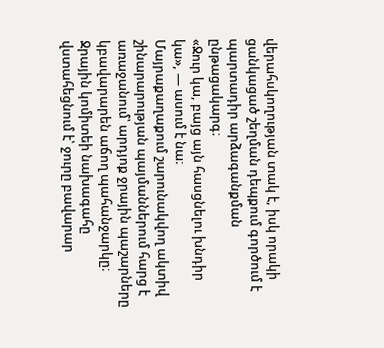վերահսկողության տակ է, իսկ որակի ցանկացած շեղման դեպքում գործում է պարտադիր արձագանքման ընթացակարգ։
«Ջուր կա, բայց այն հասցնելու խնդիր կա», — ասում է նա։
Մայրաքաղաքում շարունակվող ակտիվ շինարարության պայմաններում հարց է առաջանում՝ արդյոք ջրային պաշարները կբավարարեն աճող պահանջարկը։ Ջրային կոմիտեի նախագահը վստահեցնում է՝ ջուրը բավարար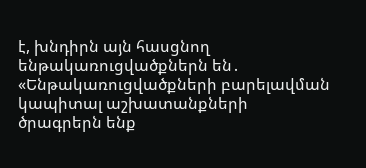է, խնդիրն այն հասցնող ենթակառուցվածքներն են․
«Ենթակառուցվածքների բարելավման կապիտալ աշխատանքների ծրագրերն ենք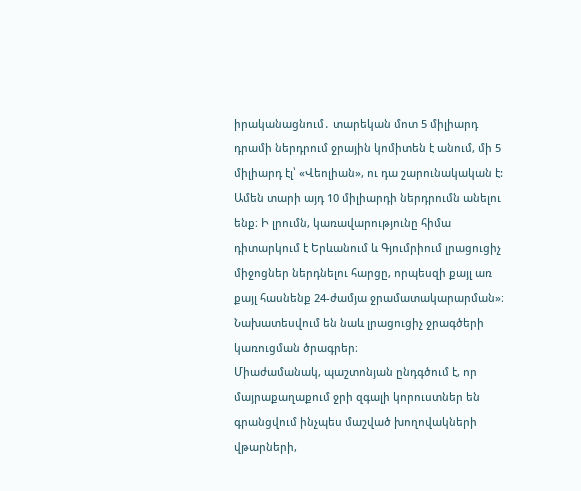իրականացնում․ տարեկան մոտ 5 միլիարդ դրամի ներդրում ջրային կոմիտեն է անում, մի 5 միլիարդ էլ՝ «Վեոլիան», ու դա շարունակական է: Ամեն տարի այդ 10 միլիարդի ներդրումն անելու ենք։ Ի լրումն, կառավարությունը հիմա դիտարկում է Երևանում և Գյումրիում լրացուցիչ միջոցներ ներդնելու հարցը, որպեսզի քայլ առ քայլ հասնենք 24-ժամյա ջրամատակարարման»։
Նախատեսվում են նաև լրացուցիչ ջրագծերի կառուցման ծրագրեր։
Միաժամանակ, պաշտոնյան ընդգծում է, որ մայրաքաղաքում ջրի զգալի կորուստներ են գրանցվում ինչպես մաշված խողովակների վթարների,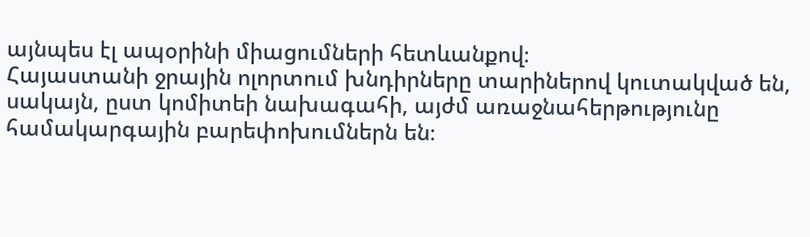այնպես էլ ապօրինի միացումների հետևանքով։
Հայաստանի ջրային ոլորտում խնդիրները տարիներով կուտակված են, սակայն, ըստ կոմիտեի նախագահի, այժմ առաջնահերթությունը համակարգային բարեփոխումներն են։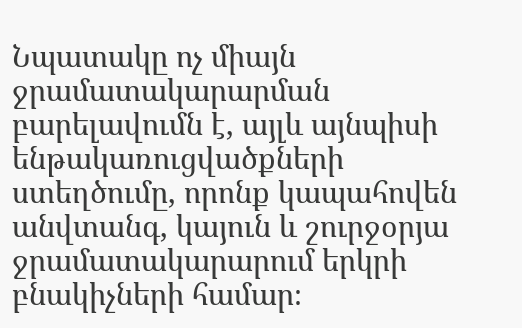Նպատակը ոչ միայն ջրամատակարարման բարելավումն է, այլև այնպիսի ենթակառուցվածքների ստեղծումը, որոնք կապահովեն անվտանգ, կայուն և շուրջօրյա ջրամատակարարում երկրի բնակիչների համար։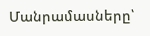Մանրամասները՝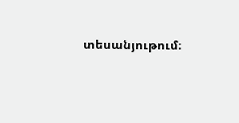տեսանյութում։